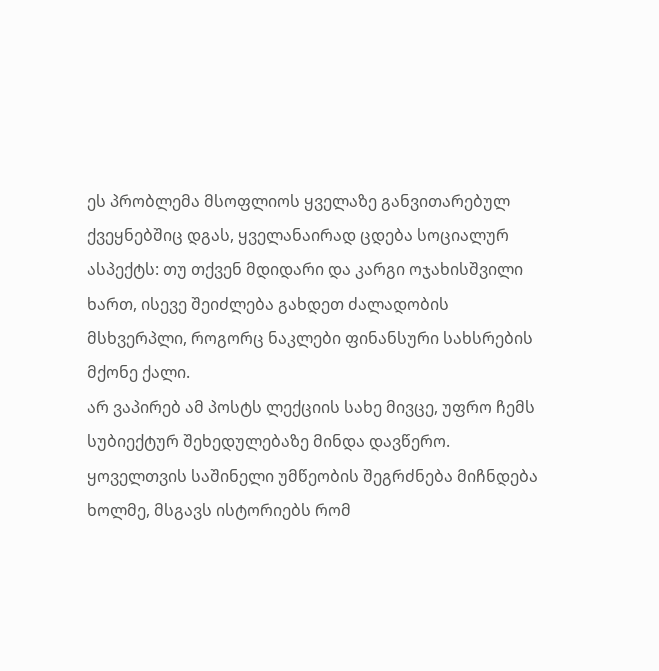ეს პრობლემა მსოფლიოს ყველაზე განვითარებულ ქვეყნებშიც დგას, ყველანაირად ცდება სოციალურ ასპექტს: თუ თქვენ მდიდარი და კარგი ოჯახისშვილი ხართ, ისევე შეიძლება გახდეთ ძალადობის მსხვერპლი, როგორც ნაკლები ფინანსური სახსრების მქონე ქალი.
არ ვაპირებ ამ პოსტს ლექციის სახე მივცე, უფრო ჩემს სუბიექტურ შეხედულებაზე მინდა დავწერო.
ყოველთვის საშინელი უმწეობის შეგრძნება მიჩნდება ხოლმე, მსგავს ისტორიებს რომ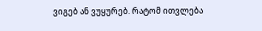ვიგებ ან ვუყურებ. რატომ ითვლება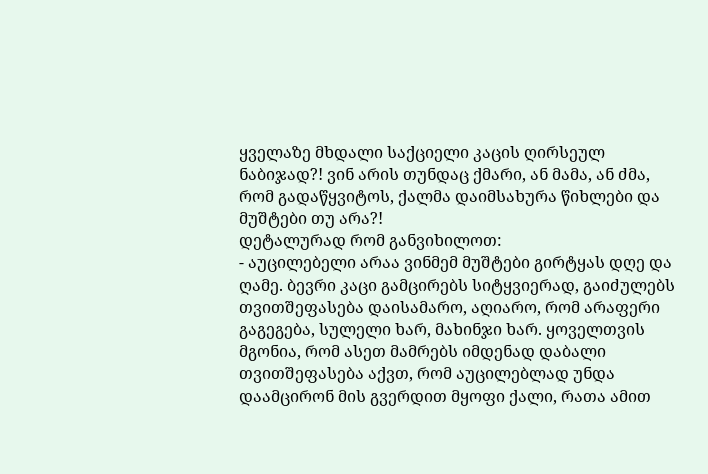ყველაზე მხდალი საქციელი კაცის ღირსეულ ნაბიჯად?! ვინ არის თუნდაც ქმარი, ან მამა, ან ძმა, რომ გადაწყვიტოს, ქალმა დაიმსახურა წიხლები და მუშტები თუ არა?!
დეტალურად რომ განვიხილოთ:
- აუცილებელი არაა ვინმემ მუშტები გირტყას დღე და ღამე. ბევრი კაცი გამცირებს სიტყვიერად, გაიძულებს თვითშეფასება დაისამარო, აღიარო, რომ არაფერი გაგეგება, სულელი ხარ, მახინჯი ხარ. ყოველთვის მგონია, რომ ასეთ მამრებს იმდენად დაბალი თვითშეფასება აქვთ, რომ აუცილებლად უნდა დაამცირონ მის გვერდით მყოფი ქალი, რათა ამით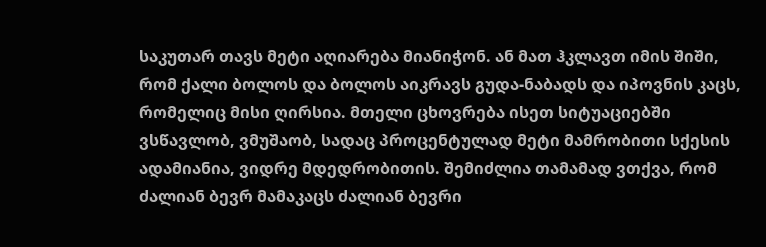საკუთარ თავს მეტი აღიარება მიანიჭონ. ან მათ ჰკლავთ იმის შიში, რომ ქალი ბოლოს და ბოლოს აიკრავს გუდა-ნაბადს და იპოვნის კაცს, რომელიც მისი ღირსია. მთელი ცხოვრება ისეთ სიტუაციებში ვსწავლობ, ვმუშაობ, სადაც პროცენტულად მეტი მამრობითი სქესის ადამიანია, ვიდრე მდედრობითის. შემიძლია თამამად ვთქვა, რომ ძალიან ბევრ მამაკაცს ძალიან ბევრი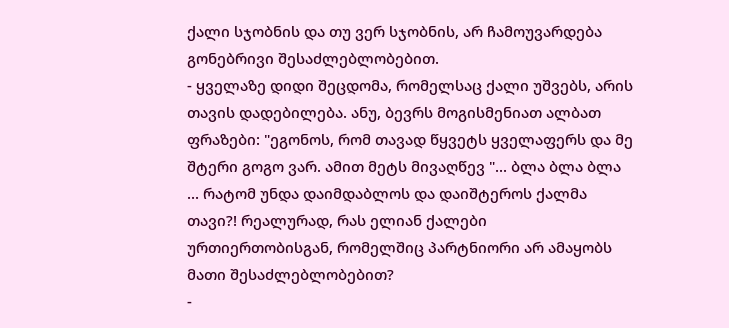ქალი სჯობნის და თუ ვერ სჯობნის, არ ჩამოუვარდება გონებრივი შესაძლებლობებით.
- ყველაზე დიდი შეცდომა, რომელსაც ქალი უშვებს, არის თავის დადებილება. ანუ, ბევრს მოგისმენიათ ალბათ ფრაზები: "ეგონოს, რომ თავად წყვეტს ყველაფერს და მე შტერი გოგო ვარ. ამით მეტს მივაღწევ "... ბლა ბლა ბლა ... რატომ უნდა დაიმდაბლოს და დაიშტეროს ქალმა თავი?! რეალურად, რას ელიან ქალები ურთიერთობისგან, რომელშიც პარტნიორი არ ამაყობს მათი შესაძლებლობებით?
-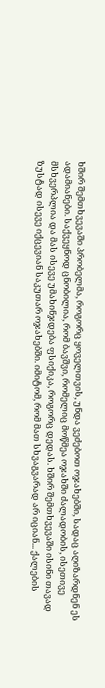ხშირ შემთხვევაში პრობელმა, როგორც ყოველთვის, უნდა ვეძებოთ ოჯახებში, სადაც აღიზარდნენ ეს ადამიანები. საქვეყნოდ ცნობილია, რომ ბავშვი, რომელიც მოწმეა ოჯახში ძალადობის, ისეთივე მსხვერპლია და მას ისევე უმახინჯდება ფსიქიკა, როგორც დედას. ხშირ შემთხვევაში ისინი თავად ზუსტად ისევე იქცევიან საკუთარ ოჯახებში. იმიტომ, რომ მათ სხვაგვარად არ იციან... ქალების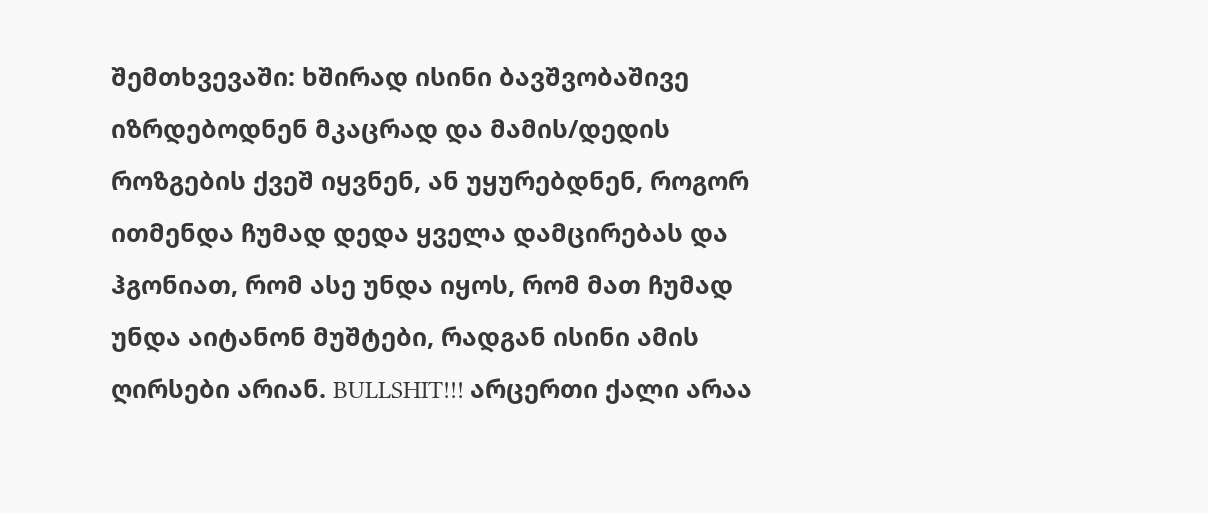შემთხვევაში: ხშირად ისინი ბავშვობაშივე იზრდებოდნენ მკაცრად და მამის/დედის როზგების ქვეშ იყვნენ, ან უყურებდნენ, როგორ ითმენდა ჩუმად დედა ყველა დამცირებას და ჰგონიათ, რომ ასე უნდა იყოს, რომ მათ ჩუმად უნდა აიტანონ მუშტები, რადგან ისინი ამის ღირსები არიან. BULLSHIT!!! არცერთი ქალი არაა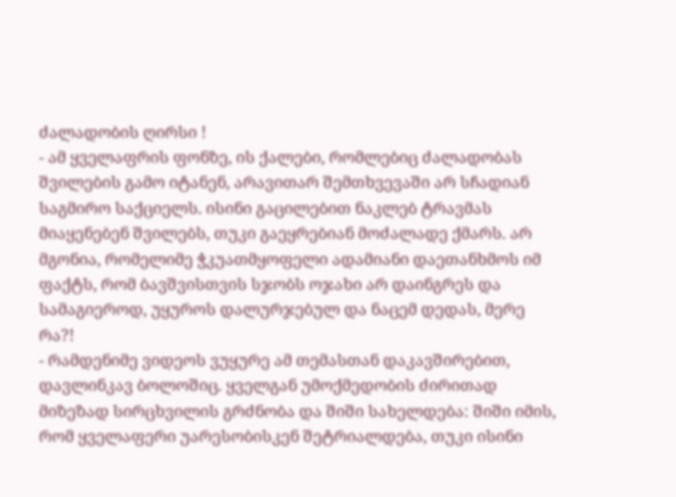ძალადობის ღირსი !
- ამ ყველაფრის ფონზე, ის ქალები, რომლებიც ძალადობას შვილების გამო იტანენ, არავითარ შემთხვევაში არ სჩადიან საგმირო საქციელს. ისინი გაცილებით ნაკლებ ტრავმას მიაყენებენ შვილებს, თუკი გაეყრებიან მოძალადე ქმარს. არ მგონია, რომელიმე ჭკუათმყოფელი ადამიანი დაეთანხმოს იმ ფაქტს, რომ ბავშვისთვის სჯობს ოჯახი არ დაინგრეს და სამაგიეროდ, უყუროს დალურჯებულ და ნაცემ დედას, მერე რა?!
- რამდენიმე ვიდეოს ვუყურე ამ თემასთან დაკავშირებით, დავლინკავ ბოლოშიც. ყველგან უმოქმედობის ძირითად მიზეზად სირცხვილის გრძნობა და შიში სახელდება: შიში იმის, რომ ყველაფერი უარესობისკენ შეტრიალდება, თუკი ისინი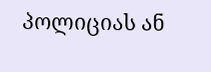პოლიციას ან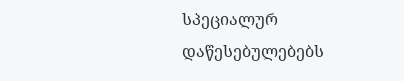სპეციალურ დაწესებულებებს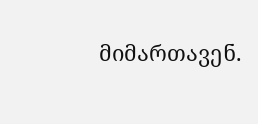მიმართავენ.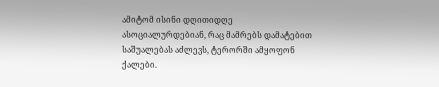ამიტომ ისინი დღითიდღე ასოციალურდებიან, რაც მამრებს დამატებით საშუალებას აძლევს, ტერორში ამყოფონ ქალები.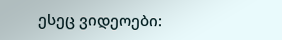ესეც ვიდეოები: